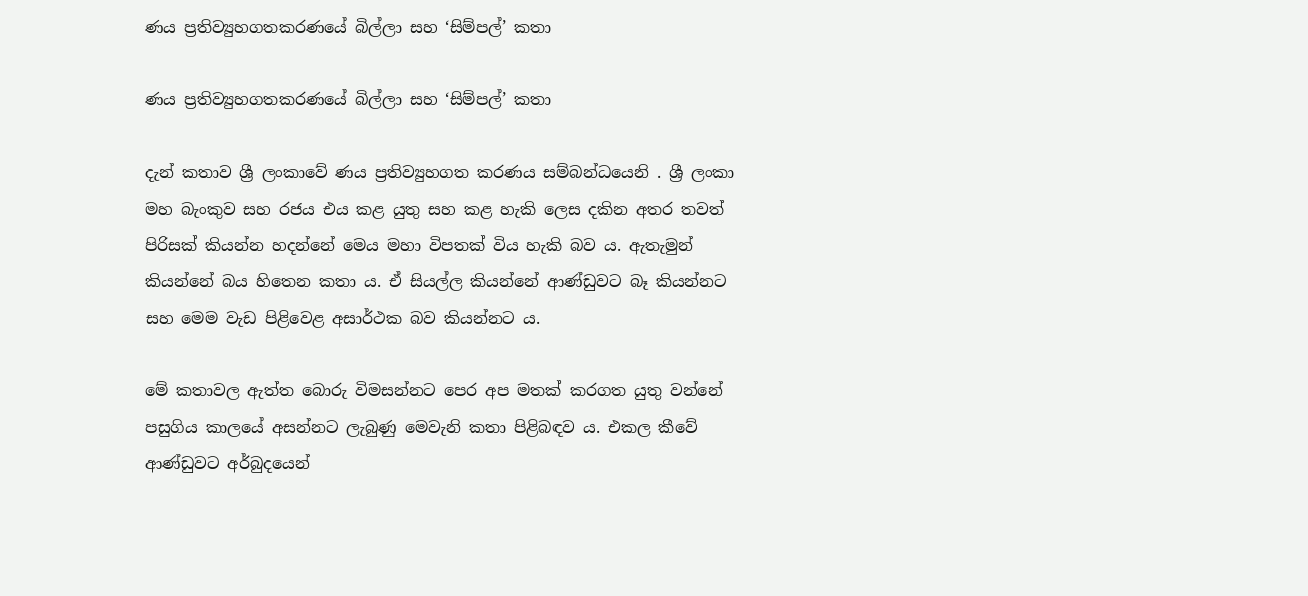ණය ප්‍රතිව්‍යුහගතකරණයේ බිල්ලා සහ ‘සිම්පල්’ කතා

ණය ප්‍රතිව්‍යුහගතකරණයේ බිල්ලා සහ ‘සිම්පල්’ කතා

දැන් කතාව ශ්‍රී ලංකාවේ ණය ප්‍රතිව්‍යුහගත කරණය සම්බන්ධයෙනි . ශ්‍රී ලංකා මහ බැංකුව සහ රජය එය කළ යුතු සහ කළ හැකි ලෙස දකින අතර තවත් පිරිසක් කියන්න හදන්නේ මෙය මහා විපතක් විය හැකි බව ය. ඇතැමුන් කියන්නේ බය හිතෙන කතා ය. ඒ සියල්ල කියන්නේ ආණ්ඩුවට බෑ කියන්නට සහ මෙම වැඩ පිළිවෙළ අසාර්ථක බව කියන්නට ය.

මේ කතාවල ඇත්ත බොරු විමසන්නට පෙර අප මතක් කරගත යුතු වන්නේ පසුගිය කාලයේ අසන්නට ලැබුණු මෙවැනි කතා පිළිබඳව ය. එකල කීවේ ආණ්ඩුවට අර්බුදයෙන්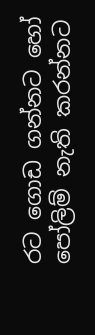රට ගොඩ ගන්නට හෝ පෝලිම් නැති කරන්නට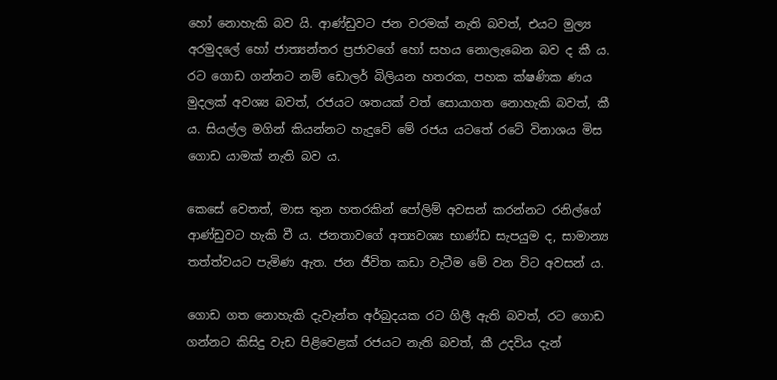හෝ නොහැකි බව යි. ආණ්ඩුවට ජන වරමක් නැති බවත්, එයට මුල්‍ය අරමුදලේ හෝ ජාත්‍යන්තර ප්‍රජාවගේ හෝ සහය නොලැබෙන බව ද කී ය. රට ගොඩ ගන්නට නම් ඩොලර් බිලියන හතරක, පහක ක්ෂණික ණය මුදලක් අවශ්‍ය බවත්, රජයට ශතයක් වත් සොයාගත නොහැකි බවත්, කී ය. සියල්ල මගින් කියන්නට හැදුවේ මේ රජය යටතේ රටේ විනාශය මිස ගොඩ යාමක් නැති බව ය.

කෙසේ වෙතත්, මාස තුන හතරකින් පෝලිම් අවසන් කරන්නට රනිල්ගේ ආණ්ඩුවට හැකි වී ය. ජනතාවගේ අත්‍යවශ්‍ය භාණ්ඩ සැපයුම ද, සාමාන්‍ය තත්ත්වයට පැමිණ ඇත. ජන ජීවිත කඩා වැටීම මේ වන විට අවසන් ය.

ගොඩ ගත නොහැකි දැවැන්ත අර්බුදයක රට ගිලී ඇති බවත්, රට ගොඩ ගන්නට කිසිදු වැඩ පිළිවෙළක් රජයට නැති බවත්, කී උදවිය දැන්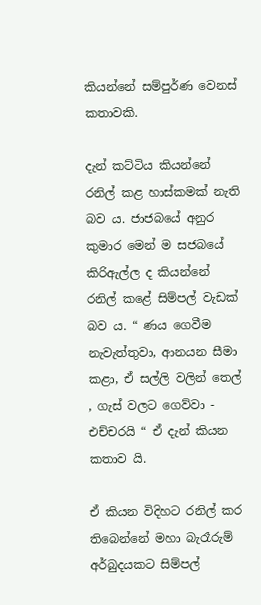කියන්නේ සම්පුර්ණ වෙනස් කතාවකි.

දැන් කට්ටිය කියන්නේ රනිල් කළ හාස්කමක් නැති බව ය. ජාජබයේ අනුර කුමාර මෙන් ම සජබයේ කිරිඇල්ල ද කියන්නේ රනිල් කළේ සිම්පල් වැඩක් බව ය. “ ණය ගෙවීම නැවැත්තුවා, ආනයන සීමා කළා, ඒ සල්ලි වලින් තෙල් , ගැස් වලට ගෙව්වා - එච්චරයි “ ඒ දැන් කියන කතාව යි.

ඒ කියන විදිහට රනිල් කර තිබෙන්නේ මහා බැරෑරුම් අර්බුදයකට සිම්පල්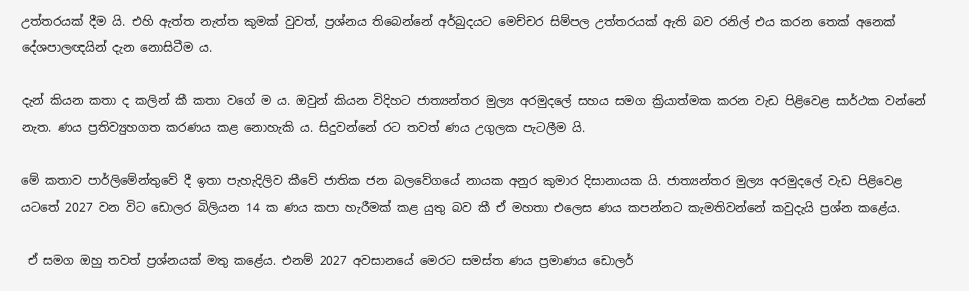උත්තරයක් දීම යි. එහි ඇත්ත නැත්ත කුමක් වුවත්, ප්‍රශ්නය තිබෙන්නේ අර්බුදයට මෙච්චර සිම්පල උත්තරයක් ඇති බව රනිල් එය කරන තෙක් අනෙක් දේශපාලඥයින් දැන නොසිටීම ය.

දැන් කියන කතා ද කලින් කී කතා වගේ ම ය. ඔවුන් කියන විදිහට ජාත්‍යන්තර මුල්‍ය අරමුදලේ සහය සමග ක්‍රියාත්මක කරන වැඩ පිළිවෙළ සාර්ථක වන්නේ නැත. ණය ප්‍රතිව්‍යුහගත කරණය කළ නොහැකි ය. සිදුවන්නේ රට තවත් ණය උගුලක පැටලීම යි.

මේ කතාව පාර්ලිමේන්තුවේ දී ඉතා පැහැදිලිව කීවේ ජාතික ජන බලවේගයේ නායක අනුර කුමාර දිසානායක යි. ජාත්‍යන්තර මුල්‍ය අරමුදලේ වැඩ පිළිවෙළ යටතේ 2027 වන විට ඩොලර බිලියන 14 ක ණය කපා හැරීමක් කළ යුතු බව කී ඒ මහතා එලෙස ණය කපන්නට කැමතිවන්නේ කවුදැයි ප්‍රශ්න කළේය.

 ඒ සමග ඔහු තවත් ප්‍රශ්නයක් මතු කළේය. එනම් 2027 අවසානයේ මෙරට සමස්ත ණය ප්‍රමාණය ඩොලර්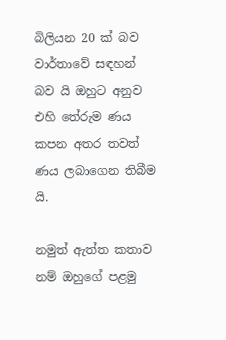බිලියන 20 ක් බව වාර්තාවේ සඳහන් බව යි ඔහුට අනුව එහි තේරුම ණය කපන අතර තවත් ණය ලබාගෙන තිබීම යි.

නමුත් ඇත්ත කතාව නම් ඔහුගේ පළමු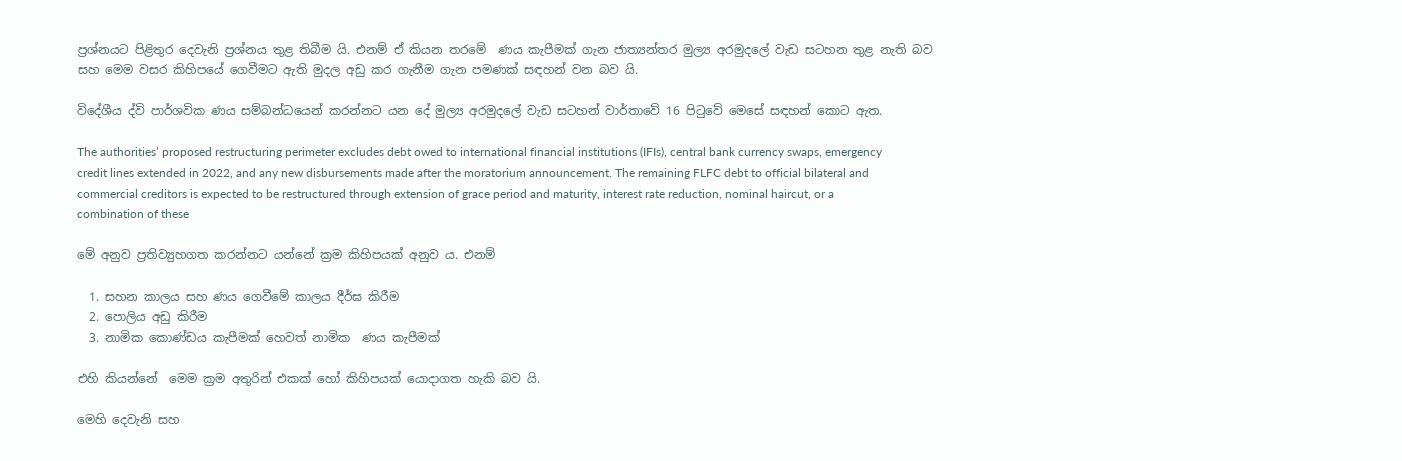ප්‍රශ්නයට පිළිතුර දෙවැනි ප්‍රශ්නය තුළ තිබීම යි. එනම් ඒ කියන තරමේ  ණය කැපීමක් ගැන ජාත්‍යන්තර මුල්‍ය අරමුදලේ වැඩ සටහන තුළ නැති බව සහ මෙම වසර කිහිපයේ ගෙවීමට ඇති මුදල අඩු කර ගැනීම ගැන පමණක් සඳහන් වන බව යි.

විදේශීය ද්වි පාර්ශවික ණය සම්බන්ධයෙන් කරන්නට යන දේ මුල්‍ය අරමුදලේ වැඩ සටහන් වාර්තාවේ 16 පිටුවේ මෙසේ සඳහන් කොට ඇත.

The authorities’ proposed restructuring perimeter excludes debt owed to international financial institutions (IFIs), central bank currency swaps, emergency credit lines extended in 2022, and any new disbursements made after the moratorium announcement. The remaining FLFC debt to official bilateral and commercial creditors is expected to be restructured through extension of grace period and maturity, interest rate reduction, nominal haircut, or a combination of these

මේ අනුව ප්‍රතිව්‍යුහගත කරන්නට යන්නේ ක්‍රම කිහිපයක් අනුව ය. එනම්

  1. සහන කාලය සහ ණය ගෙවීමේ කාලය දීර්ඝ කිරීම
  2. පොලිය අඩු කිරීම
  3. නාමික කොණ්ඩය කැපීමක් හෙවත් නාමික  ණය කැපීමක්

එහි කියන්නේ  මෙම ක්‍රම අතුරින් එකක් හෝ කිහිපයක් යොදාගත හැකි බව යි.

මෙහි දෙවැනි සහ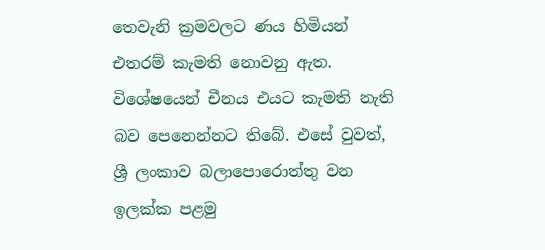තෙවැනි ක්‍රමවලට ණය හිමියන් එතරම් කැමති නොවනු ඇත. විශේෂයෙන් චීනය එයට කැමති නැති බව පෙනෙන්නට තිබේ. එසේ වුවත්, ශ්‍රී ලංකාව බලාපොරොත්තු වන ඉලක්ක පළමු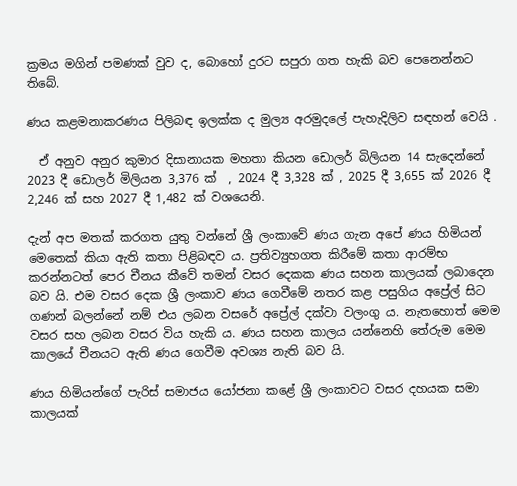ක්‍රමය මගින් පමණක් වුව ද, බොහෝ දුරට සපුරා ගත හැකි බව පෙනෙන්නට තිබේ.

ණය කළමනාකරණය පිලිබඳ ඉලක්ක ද මුල්‍ය අරමුදලේ පැහැදිලිව සඳහන් වෙයි .

  ඒ අනුව අනුර කුමාර දිසානායක මහතා කියන ඩොලර් බිලියන 14 සැදෙන්නේ 2023 දී ඩොලර් මිලියන 3,376 ක්  , 2024 දී 3,328 ක් , 2025 දී 3,655 ක් 2026 දී 2,246 ක් සහ 2027 දී 1,482 ක් වශයෙනි.

දැන් අප මතක් කරගත යුතු වන්නේ ශ්‍රී ලංකාවේ ණය ගැන අපේ ණය හිමියන් මෙතෙක් කියා ඇති කතා පිළිබඳව ය. ප්‍රතිව්‍යුහගත කිරීමේ කතා ආරම්භ කරන්නටත් පෙර චීනය කීවේ තමන් වසර දෙකක ණය සහන කාලයක් ලබාදෙන බව යි. එම වසර දෙක ශ්‍රී ලංකාව ණය ගෙවීමේ නතර කළ පසුගිය අප්‍රේල් සිට ගණන් බලන්නේ නම් එය ලබන වසරේ අප්‍රේල් දක්වා වලංගු ය. නැතහොත් මෙම වසර සහ ලබන වසර විය හැකි ය. ණය සහන කාලය යන්නෙහි තේරුම මෙම කාලයේ චීනයට ඇති ණය ගෙවීම අවශ්‍ය නැති බව යි.

ණය හිමියන්ගේ පැරිස් සමාජය යෝජනා කළේ ශ්‍රී ලංකාවට වසර දහයක සමා කාලයක්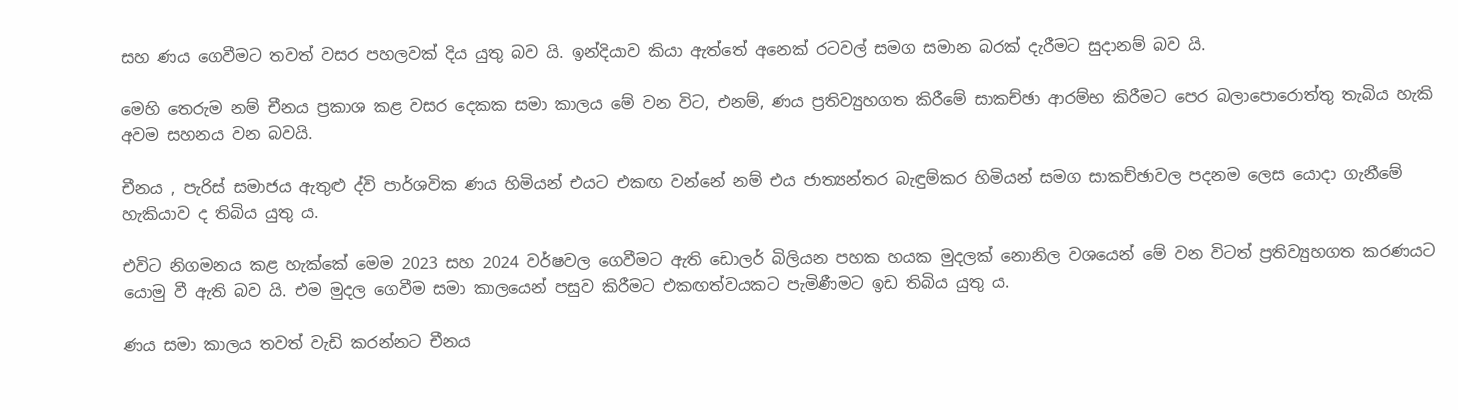සහ ණය ගෙවීමට තවත් වසර පහලවක් දිය යුතු බව යි. ඉන්දියාව කියා ඇත්තේ අනෙක් රටවල් සමග සමාන බරක් දැරීමට සුදානම් බව යි.

මෙහි තෙරුම නම් චීනය ප්‍රකාශ කළ වසර දෙකක සමා කාලය මේ වන විට, එනම්, ණය ප්‍රතිව්‍යුහගත කිරීමේ සාකච්ඡා ආරම්භ කිරීමට පෙර බලාපොරොත්තු තැබිය හැකි අවම සහනය වන බවයි.

චීනය , පැරිස් සමාජය ඇතුළු ද්වි පාර්ශවික ණය හිමියන් එයට එකඟ වන්නේ නම් එය ජාත්‍යන්තර බැඳුම්කර හිමියන් සමග සාකච්ඡාවල පදනම ලෙස යොදා ගැනීමේ හැකියාව ද තිබිය යුතු ය.

එවිට නිගමනය කළ හැක්කේ මෙම 2023 සහ 2024 වර්ෂවල ගෙවීමට ඇති ඩොලර් බිලියන පහක හයක මුදලක් නොනිල වශයෙන් මේ වන විටත් ප්‍රතිව්‍යුහගත කරණයට යොමු වී ඇති බව යි. එම මුදල ගෙවීම සමා කාලයෙන් පසුව කිරීමට එකඟත්වයකට පැමිණීමට ඉඩ තිබිය යුතු ය.

ණය සමා කාලය තවත් වැඩි කරන්නට චීනය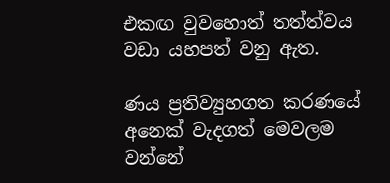එකඟ වුවහොත් තත්ත්වය වඩා යහපත් වනු ඇත.

ණය ප්‍රතිව්‍යුහගත කරණයේ අනෙක් වැදගත් මෙවලම වන්නේ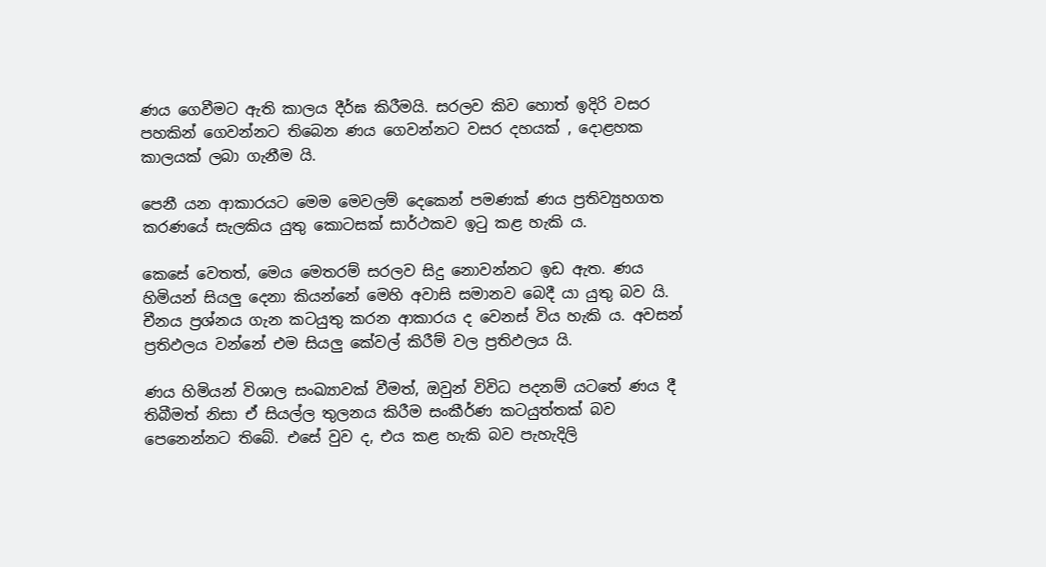ණය ගෙවීමට ඇති කාලය දීර්ඝ කිරීමයි. සරලව කිව හොත් ඉදිරි වසර පහකින් ගෙවන්නට තිබෙන ණය ගෙවන්නට වසර දහයක් , දොළහක කාලයක් ලබා ගැනීම යි.

පෙනී යන ආකාරයට මෙම මෙවලම් දෙකෙන් පමණක් ණය ප්‍රතිව්‍යුහගත කරණයේ සැලකිය යුතු කොටසක් සාර්ථකව ඉටු කළ හැකි ය.

කෙසේ වෙතත්, මෙය මෙතරම් සරලව සිදු නොවන්නට ඉඩ ඇත. ණය හිමියන් සියලු දෙනා කියන්නේ මෙහි අවාසි සමානව බෙදී යා යුතු බව යි. චීනය ප්‍රශ්නය ගැන කටයුතු කරන ආකාරය ද වෙනස් විය හැකි ය. අවසන් ප්‍රතිඵලය වන්නේ එම සියලු කේවල් කිරීම් වල ප්‍රතිඵලය යි.

ණය හිමියන් විශාල සංඛ්‍යාවක් වීමත්, ඔවුන් විවිධ පදනම් යටතේ ණය දී තිබීමත් නිසා ඒ සියල්ල තුලනය කිරීම සංකීර්ණ කටයුත්තක් බව පෙනෙන්නට තිබේ. එසේ වුව ද, එය කළ හැකි බව පැහැදිලි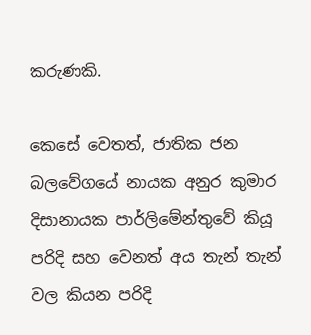කරුණකි.

කෙසේ වෙතත්, ජාතික ජන බලවේගයේ නායක අනුර කුමාර දිසානායක පාර්ලිමේන්තුවේ කියූ පරිදි සහ වෙනත් අය තැන් තැන් වල කියන පරිදි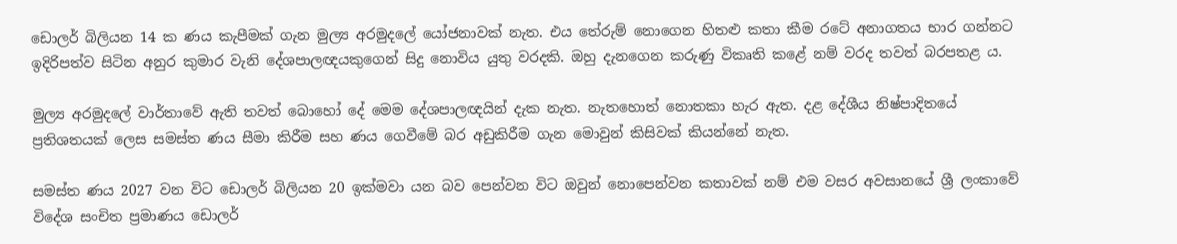ඩොලර් බිලියන 14 ක ණය කැපීමක් ගැන මුල්‍ය අරමුදලේ යෝජනාවක් නැත. එය තේරුම් නොගෙන හිතළු කතා කීම රටේ අනාගතය භාර ගන්නට ඉදිරිපත්ව සිටින අනුර කුමාර වැනි දේශපාලඥයකුගෙන් සිදු නොවිය යුතු වරදකි. ඔහු දැනගෙන කරුණු විකෘති කළේ නම් වරද තවත් බරපතළ ය.

මුල්‍ය අරමුදලේ වාර්තාවේ ඇති තවත් බොහෝ දේ මෙම දේශපාලඥයින් දැක නැත. නැතහොත් නොතකා හැර ඇත. දළ දේශීය නිෂ්පාදිතයේ ප්‍රතිශතයක් ලෙස සමස්ත ණය සීමා කිරීම සහ ණය ගෙවීමේ බර අඩුකිරීම ගැන මොවුන් කිසිවක් කියන්නේ නැත.

සමස්ත ණය 2027 වන විට ඩොලර් බිලියන 20 ඉක්මවා යන බව පෙන්වන විට ඔවුන් නොපෙන්වන කතාවක් නම් එම වසර අවසානයේ ශ්‍රී ලංකාවේ විදේශ සංචිත ප්‍රමාණය ඩොලර්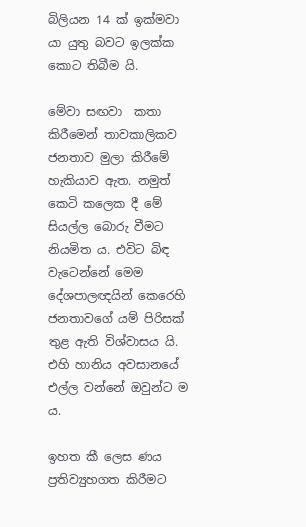බිලියන 14 ක් ඉක්මවා යා යුතු බවට ඉලක්ක කොට තිබීම යි.

මේවා සඟවා  කතා කිරීමෙන් තාවකාලිකව ජනතාව මුලා කිරීමේ හැකියාව ඇත. නමුත් කෙටි කලෙක දී මේ සියල්ල බොරු වීමට නියමිත ය. එවිට බිඳ වැටෙන්නේ මෙම දේශපාලඥයින් කෙරෙහි ජනතාවගේ යම් පිරිසක් තුළ ඇති විශ්වාසය යි. එහි හානිය අවසානයේ එල්ල වන්නේ ඔවුන්ට ම ය.

ඉහත කී ලෙස ණය ප්‍රතිව්‍යුහගත කිරීමට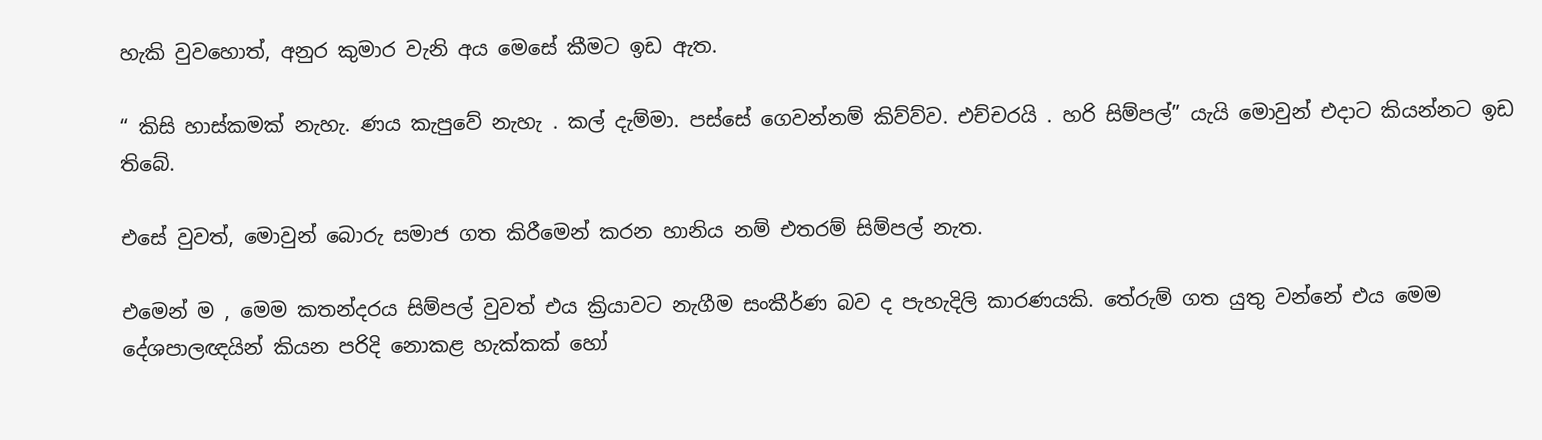හැකි වුවහොත්, අනුර කුමාර වැනි අය මෙසේ කීමට ඉඩ ඇත.

“ කිසි හාස්කමක් නැහැ. ණය කැපුවේ නැහැ . කල් දැම්මා. පස්සේ ගෙවන්නම් කිව්ව්ව. එච්චරයි . හරි සිම්පල්” යැයි මොවුන් එදාට කියන්නට ඉඩ තිබේ.

එසේ වුවත්, මොවුන් බොරු සමාජ ගත කිරීමෙන් කරන හානිය නම් එතරම් සිම්පල් නැත.

එමෙන් ම , මෙම කතන්දරය සිම්පල් වුවත් එය ක්‍රියාවට නැගීම සංකීර්ණ බව ද පැහැදිලි කාරණයකි. තේරුම් ගත යුතු වන්නේ එය මෙම දේශපාලඥයින් කියන පරිදි නොකළ හැක්කක් හෝ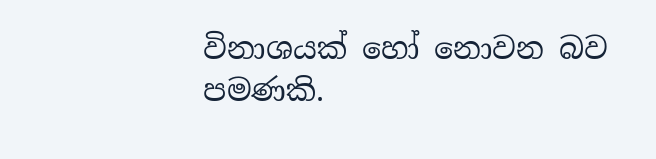විනාශයක් හෝ නොවන බව පමණකි.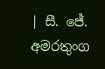| සී. ජේ. අමරතුංග